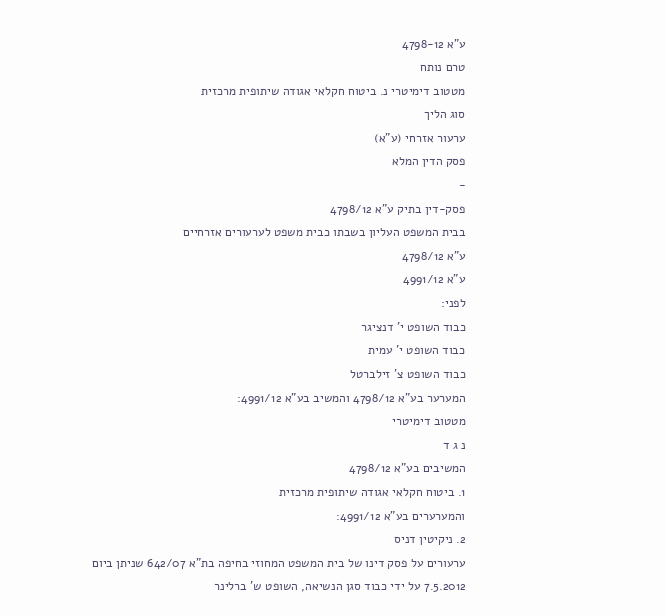ע"א 4798-12
טרם נותח
מטטוב דימיטרי נ. ביטוח חקלאי אגודה שיתופית מרכזית
סוג הליך
ערעור אזרחי (ע"א)
פסק הדין המלא
-
פסק-דין בתיק ע"א 4798/12
בבית המשפט העליון בשבתו כבית משפט לערעורים אזרחיים
ע"א 4798/12
ע"א 4991/12
לפני:
כבוד השופט י' דנציגר
כבוד השופט י' עמית
כבוד השופט צ' זילברטל
המערער בע"א 4798/12 והמשיב בע"א 4991/12:
מטטוב דימיטרי
נ ג ד
המשיבים בע"א 4798/12
1. ביטוח חקלאי אגודה שיתופית מרכזית
והמערערים בע"א 4991/12:
2. ניקיטין דניס
ערעורים על פסק דינו של בית המשפט המחוזי בחיפה בת"א 642/07 שניתן ביום 7.5.2012 על ידי כבוד סגן הנשיאה, השופט ש' ברלינר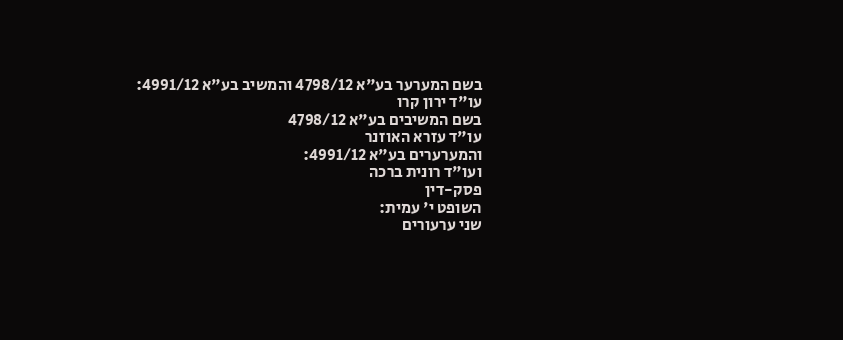בשם המערער בע"א 4798/12 והמשיב בע"א 4991/12:
עו"ד ירון קרו
בשם המשיבים בע"א 4798/12
עו"ד עזרא האוזנר
והמערערים בע"א 4991/12:
ועו"ד רונית ברכה
פסק-דין
השופט י' עמית:
שני ערעורים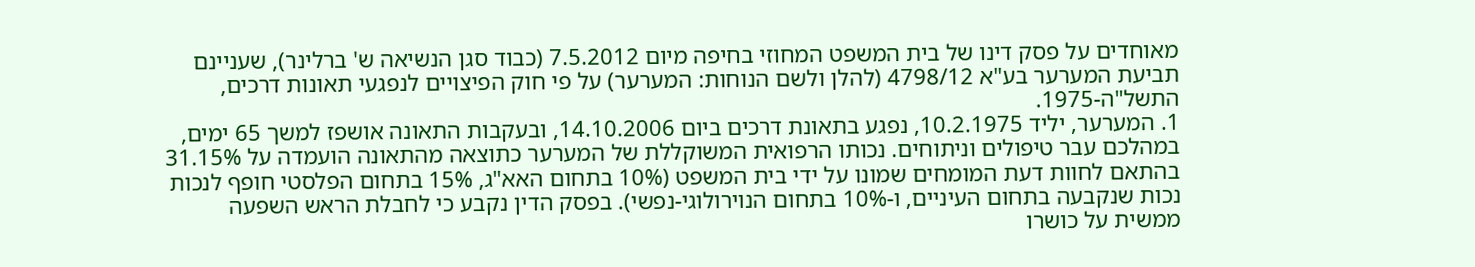מאוחדים על פסק דינו של בית המשפט המחוזי בחיפה מיום 7.5.2012 (כבוד סגן הנשיאה ש' ברלינר), שעניינם תביעת המערער בע"א 4798/12 (להלן ולשם הנוחות: המערער) על פי חוק הפיצויים לנפגעי תאונות דרכים, התשל"ה-1975.
1. המערער, יליד 10.2.1975, נפגע בתאונת דרכים ביום 14.10.2006, ובעקבות התאונה אושפז למשך 65 ימים, במהלכם עבר טיפולים וניתוחים. נכותו הרפואית המשוקללת של המערער כתוצאה מהתאונה הועמדה על 31.15% בהתאם לחוות דעת המומחים שמונו על ידי בית המשפט (10% בתחום האא"ג, 15% בתחום הפלסטי חופף לנכות נכות שנקבעה בתחום העיניים, ו-10% בתחום הנוירולוגי-נפשי). בפסק הדין נקבע כי לחבלת הראש השפעה ממשית על כושרו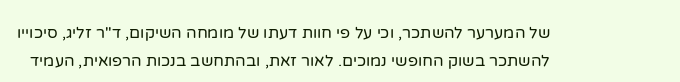של המערער להשתכר, וכי על פי חוות דעתו של מומחה השיקום, ד"ר זליג, סיכוייו להשתכר בשוק החופשי נמוכים. לאור זאת, ובהתחשב בנכות הרפואית, העמיד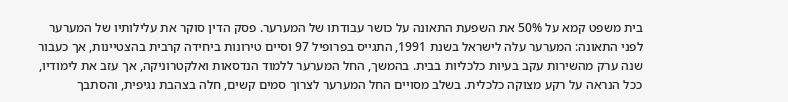בית משפט קמא על 50% את השפעת התאונה על כושר עבודתו של המערער. פסק הדין סוקר את עלילותיו של המערער לפני התאונה: המערער עלה לישראל בשנת 1991, התגייס בפרופיל 97 וסיים טירונות ביחידה קרבית בהצטיינות, אך כעבור שנה ערק מהשירות עקב בעיות כלכליות בבית. בהמשך, החל המערער ללמוד הנדסאות ואלקטרוניקה, אך עזב את לימודיו, ככל הנראה על רקע מצוקה כלכלית. בשלב מסויים החל המערער לצרוך סמים קשים, חלה בצהבת נגיפית, והסתבך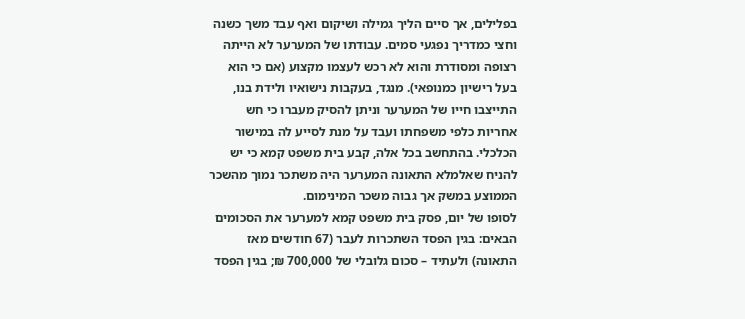בפלילים, אך סיים הליך גמילה ושיקום ואף עבד משך כשנה וחצי כמדריך נפגעי סמים. עבודתו של המערער לא הייתה רצופה ומסודרת והוא לא רכש לעצמו מקצוע (אם כי הוא בעל רישיון כמנופאי). מנגד, בעקבות נישואיו ולידת בנו, התייצבו חייו של המערער וניתן להסיק מעברו כי חש אחריות כלפי משפחתו ועבד על מנת לסייע לה במישור הכלכלי. בהתחשב בכל אלה, קבע בית משפט קמא כי יש להניח שאלמלא התאונה המערער היה משתכר נמוך מהשכר הממוצע במשק אך גבוה משכר המינימום.
לסופו של יום, פסק בית משפט קמא למערער את הסכומים הבאים: בגין הפסד השתכרות לעבר (67 חודשים מאז התאונה) ולעתיד – סכום גלובלי של 700,000 ₪; בגין הפסד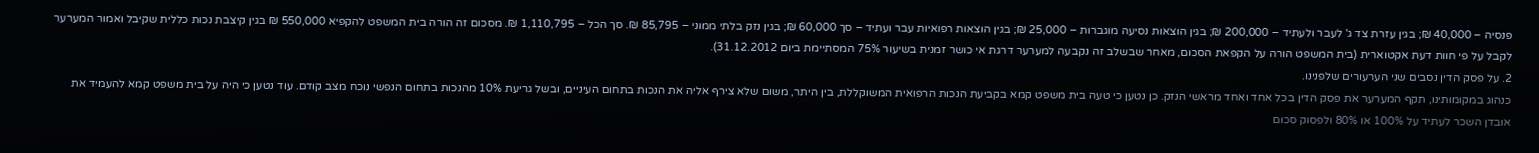פנסיה – 40,000 ₪; בגין עזרת צד ג' לעבר ולעתיד – 200,000 ₪; בגין הוצאות נסיעה מוגברות – 25,000 ₪; בגין הוצאות רפואיות עבר ועתיד – סך 60,000 ₪; בגין נזק בלתי ממוני – 85,795 ₪. סך הכל – 1,110,795 ₪. מסכום זה הורה בית המשפט להקפיא 550,000 ₪ בגין קיצבת נכות כללית שקיבל ואמור המערער לקבל על פי חוות דעת אקטוארית (בית המשפט הורה על הקפאת הסכום, מאחר שבשלב זה נקבעה למערער דרגת אי כושר זמנית בשיעור 75% המסתיימת ביום 31.12.2012).
2. על פסק הדין נסבים שני הערעורים שלפנינו.
כנהוג במקומותינו, תקף המערער את פסק הדין בכל אחד ואחד מראשי הנזק. כן נטען כי טעה בית משפט קמא בקביעת הנכות הרפואית המשוקללת, בין היתר, משום שלא צירף אליה את הנכות בתחום העיניים, ובשל גריעת 10% מהנכות בתחום הנפשי נוכח מצב קודם. עוד נטען כי היה על בית משפט קמא להעמיד את אובדן השכר לעתיד על 100% או 80% ולפסוק סכום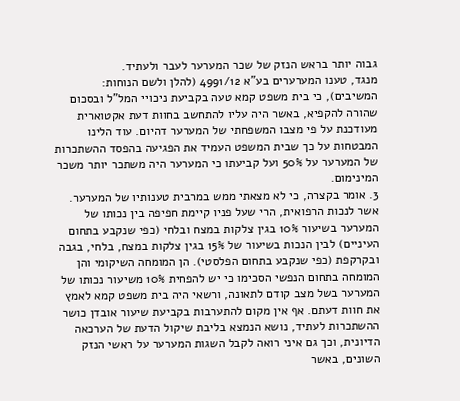גבוה יותר בראש הנזק של שכר המערער לעבר ולעתיד.
מנגד, טענו המערערים בע"א 4991/12 (להלן ולשם הנוחות: המשיבים), כי בית משפט קמא טעה בקביעת ניכויי המל"ל ובסכום שהורה להקפיא, באשר היה עליו להתחשב בחוות דעת אקטוארית מעודכנת על פי מצבו המשפחתי של המערער דהיום. עוד הלינו המבטחות על כך שבית המשפט העמיד את הפגיעה בהפסד ההשתכרות של המערער על 50% ועל קביעתו כי המערער היה משתכר יותר משכר המינימום.
3. אומר בקצרה, כי לא מצאתי ממש במרבית טענותיו של המערער. אשר לנכות הרפואית, הרי שעל פניו קיימת חפיפה בין נכותו של המערער בשיעור 10% בגין צלקות במצח ובלחי (כפי שנקבע בתחום העיניים) לבין הנכות בשיעור של 15% בגין צלקות במצח, בלחי, בגבה ובקרקפת (כפי שנקבע בתחום הפלסטי). הן המומחה השיקומי והן המומחה בתחום הנפשי הסכימו כי יש להפחית 10% משיעור נכותו של המערער בשל מצב קודם לתאונה, ורשאי היה בית משפט קמא לאמץ את חוות דעתם. אף אין מקום להתערבות בקביעת שיעור אובדן כושר ההשתכרות לעתיד, נושא הנמצא בליבת שיקול הדעת של הערכאה הדיונית, וכך גם איני רואה לקבל השגות המערער על ראשי הנזק השונים, באשר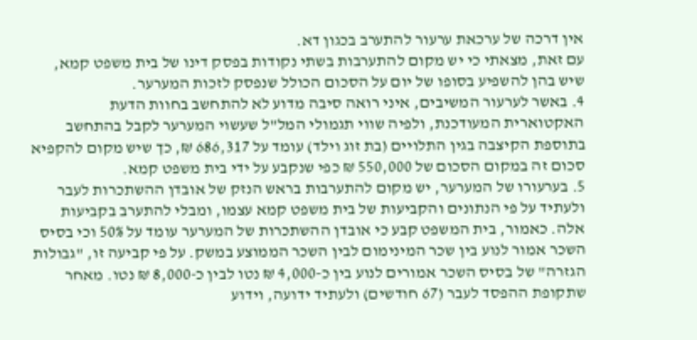אין דרכה של ערכאת ערעור להתערב בכגון דא.
עם זאת, מצאתי כי יש מקום להתערבות בשתי נקודות בפסק דינו של בית משפט קמא, שיש בהן להשפיע בסופו של יום על הסכום הכולל שנפסק לזכות המערער.
4. באשר לערעור המשיבים, איני רואה סיבה מדוע לא להתחשב בחוות הדעת האקטוארית המעודכנת, ולפיה שווי תגמולי המל"ל שעשוי המערער לקבל בהתחשב בתוספת הקיצבה בגין התלויים (בת זוג וילד) עומד על 686,317 ₪, כך שיש מקום להקפיא סכום זה במקום הסכום של 550,000 ₪ כפי שנקבע על ידי בית משפט קמא.
5. בערעורו של המערער, יש מקום להתערבות בראש הנזק של אובדן ההשתכרות לעבר ולעתיד על פי הנתונים והקביעות של בית משפט קמא עצמו, ומבלי להתערב בקביעות אלה. כאמור, בית המשפט קבע כי אובדן ההשתכרות של המערער עומד על 50% וכי בסיס השכר אמור לנוע בין שכר המינימום לבין השכר הממוצע במשק. על פי קביעה זו, "גבולות הגזרה" של בסיס השכר אמורים לנוע בין כ-4,000 ₪ נטו לבין כ-8,000 ₪ נטו. מאחר שתקופת ההפסד לעבר (67 חודשים) ולעתיד ידועה, וידוע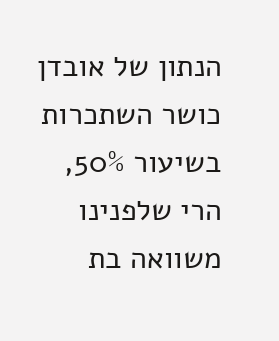הנתון של אובדן כושר השתכרות בשיעור 50%, הרי שלפנינו משוואה בת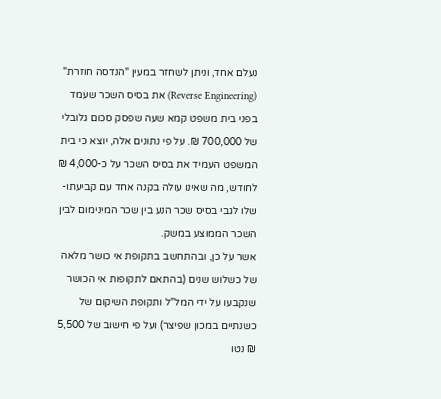נעלם אחד, וניתן לשחזר במעין "הנדסה חוזרת" (Reverse Engineering) את בסיס השכר שעמד בפני בית משפט קמא שעה שפסק סכום גלובלי של 700,000 ₪. על פי נתונים אלה, יוצא כי בית המשפט העמיד את בסיס השכר על כ-4,000 ₪ לחודש, מה שאינו עולה בקנה אחד עם קביעתו-שלו לגבי בסיס שכר הנע בין שכר המינימום לבין השכר הממוצע במשק.
אשר על כן, ובהתחשב בתקופת אי כושר מלאה של כשלוש שנים (בהתאם לתקופות אי הכושר שנקבעו על ידי המל"ל ותקופת השיקום של כשנתיים במכון שפיצר) ועל פי חישוב של 5,500 ₪ נטו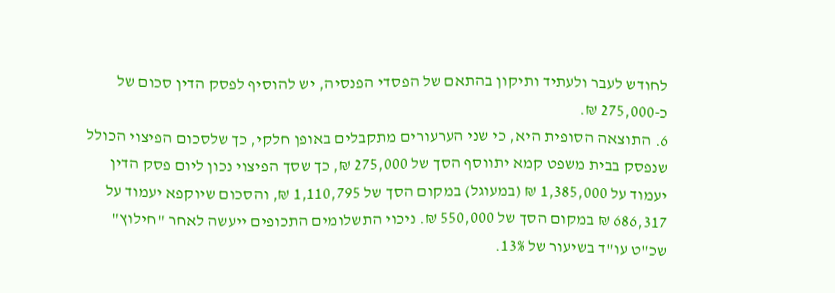לחודש לעבר ולעתיד ותיקון בהתאם של הפסדי הפנסיה, יש להוסיף לפסק הדין סכום של כ-275,000 ₪.
6. התוצאה הסופית היא, כי שני הערעורים מתקבלים באופן חלקי, כך שלסכום הפיצוי הכולל שנפסק בבית משפט קמא יתווסף הסך של 275,000 ₪, כך שסך הפיצוי נכון ליום פסק הדין יעמוד על 1,385,000 ₪ (במעוגל) במקום הסך של 1,110,795 ₪, והסכום שיוקפא יעמוד על 686,317 ₪ במקום הסך של 550,000 ₪. ניכוי התשלומים התכופים ייעשה לאחר "חילוץ" שכ"ט עו"ד בשיעור של 13%.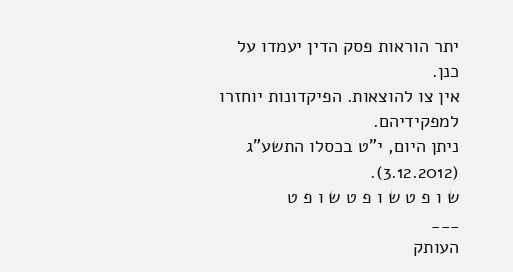יתר הוראות פסק הדין יעמדו על כנן.
אין צו להוצאות. הפיקדונות יוחזרו למפקידיהם.
ניתן היום, י"ט בכסלו התשע"ג (3.12.2012).
ש ו פ ט ש ו פ ט ש ו פ ט
___
העותק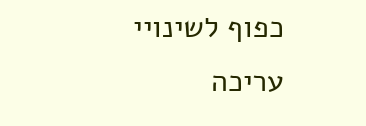כפוף לשינויי עריכה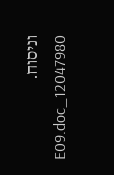וניסוח. 12047980_E09.doc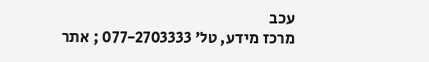עכב
מרכז מידע, טל' 077-2703333 ; אתר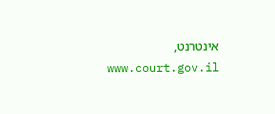אינטרנט, www.court.gov.il